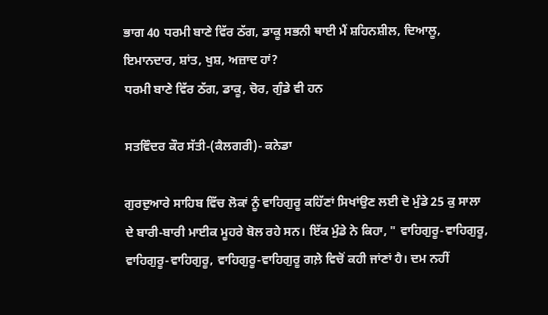ਭਾਗ 40 ਧਰਮੀ ਬਾਣੇ ਵਿੱਰ ਠੱਗ, ਡਾਕੂ ਸਭਨੀ ਥਾਈ ਮੈਂ ਸ਼ਹਿਨਸ਼ੀਲ, ਦਿਆਲੂ, ਇਮਾਨਦਾਰ, ਸ਼ਾਂਤ, ਖੁਸ਼, ਅਜ਼ਾਦ ਹਾਂ?
ਧਰਮੀ ਬਾਣੇ ਵਿੱਰ ਠੱਗ, ਡਾਕੂ, ਚੋਰ, ਗੁੰਡੇ ਵੀ ਹਨ

ਸਤਵਿੰਦਰ ਕੌਰ ਸੱਤੀ-(ਕੈਲਗਰੀ)- ਕਨੇਡਾ

ਗੁਰਦੁਆਰੇ ਸਾਹਿਬ ਵਿੱਚ ਲੋਕਾਂ ਨੂੰ ਵਾਹਿਗੁਰੂ ਕਹਿੱਣਾਂ ਸਿਖਾਂਉਣ ਲਈ ਦੋ ਮੁੰਡੇ 25 ਕੁ ਸਾਲਾ ਦੇ ਬਾਰੀ-ਬਾਰੀ ਮਾਈਕ ਮੂਹਰੇ ਬੋਲ ਰਹੇ ਸਨ। ਇੱਕ ਮੁੰਡੇ ਨੇ ਕਿਹਾ, " ਵਾਹਿਗੁਰੂ-ਵਾਹਿਗੁਰੂ, ਵਾਹਿਗੁਰੂ-ਵਾਹਿਗੁਰੂ, ਵਾਹਿਗੁਰੂ-ਵਾਹਿਗੁਰੂ ਗਲ਼ੇ ਵਿਚੋਂ ਕਹੀ ਜਾਂਣਾਂ ਹੈ। ਦਮ ਨਹੀਂ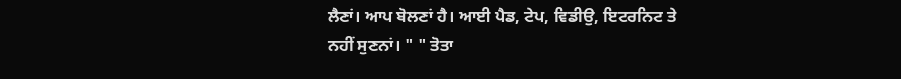ਲੈਣਾਂ। ਆਪ ਬੋਲਣਾਂ ਹੈ। ਆਈ ਪੈਡ, ਟੇਪ, ਵਿਡੀਉ, ਇਟਰਨਿਟ ਤੇ ਨਹੀਂ ਸੁਣਨਾਂ। " " ਤੋਤਾ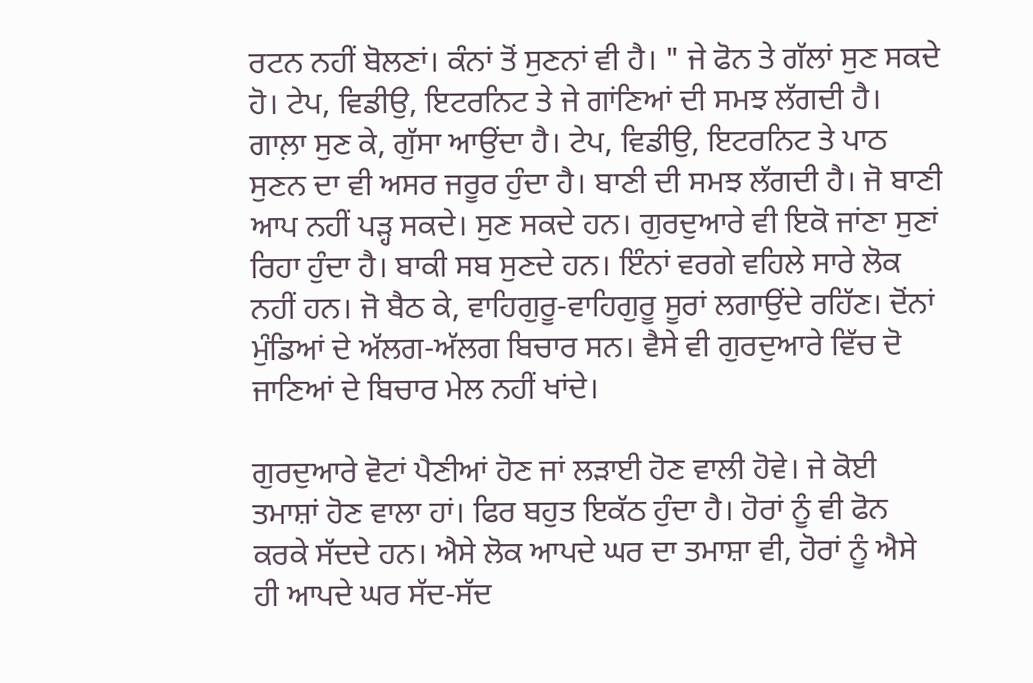ਰਟਨ ਨਹੀਂ ਬੋਲਣਾਂ। ਕੰਨਾਂ ਤੋਂ ਸੁਣਨਾਂ ਵੀ ਹੈ। " ਜੇ ਫੋਨ ਤੇ ਗੱਲਾਂ ਸੁਣ ਸਕਦੇ ਹੋ। ਟੇਪ, ਵਿਡੀਉ, ਇਟਰਨਿਟ ਤੇ ਜੇ ਗਾਂਣਿਆਂ ਦੀ ਸਮਝ ਲੱਗਦੀ ਹੈ। ਗਾਲ਼ਾ ਸੁਣ ਕੇ, ਗੁੱਸਾ ਆਉਂਦਾ ਹੈ। ਟੇਪ, ਵਿਡੀਉ, ਇਟਰਨਿਟ ਤੇ ਪਾਠ ਸੁਣਨ ਦਾ ਵੀ ਅਸਰ ਜਰੂਰ ਹੁੰਦਾ ਹੈ। ਬਾਣੀ ਦੀ ਸਮਝ ਲੱਗਦੀ ਹੈ। ਜੋ ਬਾਣੀ ਆਪ ਨਹੀਂ ਪੜ੍ਹ ਸਕਦੇ। ਸੁਣ ਸਕਦੇ ਹਨ। ਗੁਰਦੁਆਰੇ ਵੀ ਇਕੋ ਜਾਂਣਾ ਸੁਣਾਂ ਰਿਹਾ ਹੁੰਦਾ ਹੈ। ਬਾਕੀ ਸਬ ਸੁਣਦੇ ਹਨ। ਇੰਨਾਂ ਵਰਗੇ ਵਹਿਲੇ ਸਾਰੇ ਲੋਕ ਨਹੀਂ ਹਨ। ਜੋ ਬੈਠ ਕੇ, ਵਾਹਿਗੁਰੂ-ਵਾਹਿਗੁਰੂ ਸੂਰਾਂ ਲਗਾਉਂਦੇ ਰਹਿੱਣ। ਦੋਂਨਾਂ ਮੁੰਡਿਆਂ ਦੇ ਅੱਲਗ-ਅੱਲਗ ਬਿਚਾਰ ਸਨ। ਵੈਸੇ ਵੀ ਗੁਰਦੁਆਰੇ ਵਿੱਚ ਦੋ ਜਾਣਿਆਂ ਦੇ ਬਿਚਾਰ ਮੇਲ ਨਹੀਂ ਖਾਂਦੇ।

ਗੁਰਦੁਆਰੇ ਵੋਟਾਂ ਪੈਣੀਆਂ ਹੋਣ ਜਾਂ ਲੜਾਈ ਹੋਣ ਵਾਲੀ ਹੋਵੇ। ਜੇ ਕੋਈ ਤਮਾਸ਼ਾਂ ਹੋਣ ਵਾਲਾ ਹਾਂ। ਫਿਰ ਬਹੁਤ ਇਕੱਠ ਹੁੰਦਾ ਹੈ। ਹੋਰਾਂ ਨੂੰ ਵੀ ਫੋਨ ਕਰਕੇ ਸੱਦਦੇ ਹਨ। ਐਸੇ ਲੋਕ ਆਪਦੇ ਘਰ ਦਾ ਤਮਾਸ਼ਾ ਵੀ, ਹੋਰਾਂ ਨੂੰ ਐਸੇ ਹੀ ਆਪਦੇ ਘਰ ਸੱਦ-ਸੱਦ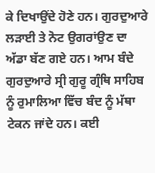ਕੇ ਦਿਖਾਉਂਦੇ ਹੋਣੇ ਹਨ। ਗੁਰਦੁਆਰੇ ਲੜਾਈ ਤੇ ਨੋਟ ਉਗਰਾਂਉਣ ਦਾ ਅੱਡਾ ਬੱਣ ਗਏ ਹਨ। ਆਮ ਬੰਦੇ ਗੁਰਦੁਆਰੇ ਸ੍ਰੀ ਗੁਰੂ ਗ੍ਰੰਥਿ ਸਾਹਿਬ ਨੂੰ ਰੁਮਾਲਿਆ ਵਿੱਚ ਬੰਦ ਨੂੰ ਮੱਥਾ ਟੇਕਨ ਜਾਂਦੇ ਹਨ। ਕਈ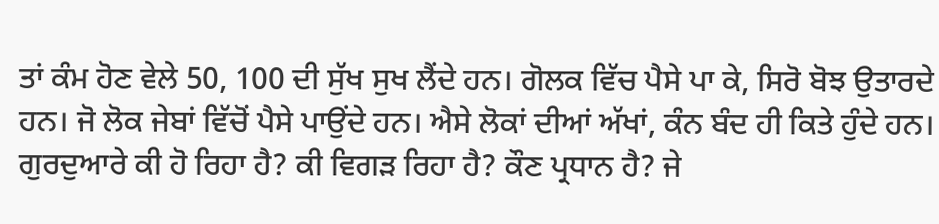ਤਾਂ ਕੰਮ ਹੋਣ ਵੇਲੇ 50, 100 ਦੀ ਸੁੱਖ ਸੁਖ ਲੈਂਦੇ ਹਨ। ਗੋਲਕ ਵਿੱਚ ਪੈਸੇ ਪਾ ਕੇ, ਸਿਰੋ ਬੋਝ ਉਤਾਰਦੇ ਹਨ। ਜੋ ਲੋਕ ਜੇਬਾਂ ਵਿੱਚੋਂ ਪੈਸੇ ਪਾਉਂਦੇ ਹਨ। ਐਸੇ ਲੋਕਾਂ ਦੀਆਂ ਅੱਖਾਂ, ਕੰਨ ਬੰਦ ਹੀ ਕਿਤੇ ਹੁੰਦੇ ਹਨ। ਗੁਰਦੁਆਰੇ ਕੀ ਹੋ ਰਿਹਾ ਹੈ? ਕੀ ਵਿਗੜ ਰਿਹਾ ਹੈ? ਕੌਣ ਪ੍ਰਧਾਨ ਹੈ? ਜੇ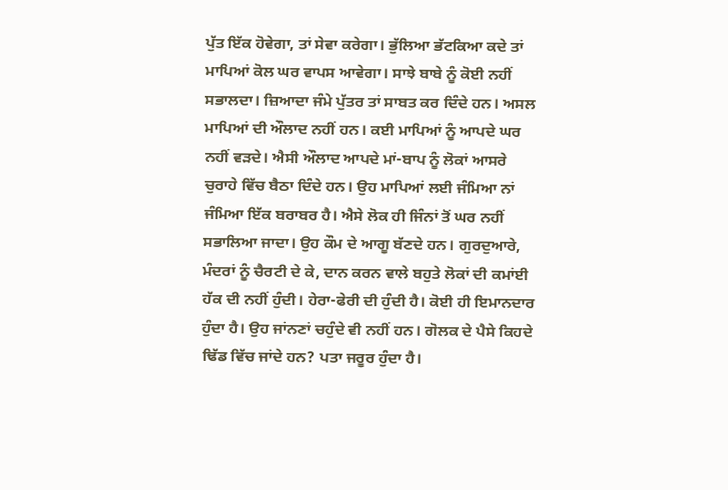ਪੁੱਤ ਇੱਕ ਹੋਵੇਗਾ, ਤਾਂ ਸੇਵਾ ਕਰੇਗਾ। ਭੁੱਲਿਆ ਭੱਟਕਿਆ ਕਦੇ ਤਾਂ ਮਾਪਿਆਂ ਕੋਲ ਘਰ ਵਾਪਸ ਆਵੇਗਾ। ਸਾਝੇ ਬਾਬੇ ਨੂੰ ਕੋਈ ਨਹੀਂ ਸਭਾਲਦਾ। ਜ਼ਿਆਦਾ ਜੰਮੇ ਪੁੱਤਰ ਤਾਂ ਸਾਬਤ ਕਰ ਦਿੰਦੇ ਹਨ। ਅਸਲ ਮਾਪਿਆਂ ਦੀ ਔਲਾਦ ਨਹੀਂ ਹਨ। ਕਈ ਮਾਪਿਆਂ ਨੂੰ ਆਪਦੇ ਘਰ ਨਹੀਂ ਵੜਦੇ। ਐਸੀ ਔਲਾਦ ਆਪਦੇ ਮਾਂ-ਬਾਪ ਨੂੰ ਲੋਕਾਂ ਆਸਰੇ ਚੁਰਾਹੇ ਵਿੱਚ ਬੈਠਾ ਦਿੰਦੇ ਹਨ। ਉਹ ਮਾਪਿਆਂ ਲਈ ਜੰਮਿਆ ਨਾਂ ਜੰਮਿਆ ਇੱਕ ਬਰਾਬਰ ਹੈ। ਐਸੇ ਲੋਕ ਹੀ ਜਿੰਨਾਂ ਤੋਂ ਘਰ ਨਹੀਂ ਸਭਾਲਿਆ ਜਾਦਾ। ਉਹ ਕੌਮ ਦੇ ਆਗੂ ਬੱਣਦੇ ਹਨ। ਗੁਰਦੁਆਰੇ, ਮੰਦਰਾਂ ਨੂੰ ਚੈਰਟੀ ਦੇ ਕੇ, ਦਾਨ ਕਰਨ ਵਾਲੇ ਬਹੁਤੇ ਲੋਕਾਂ ਦੀ ਕਮਾਂਈ ਹੱਕ ਦੀ ਨਹੀਂ ਹੁੰਦੀ। ਹੇਰਾ-ਫੇਰੀ ਦੀ ਹੁੰਦੀ ਹੈ। ਕੋਈ ਹੀ ਇਮਾਨਦਾਰ ਹੁੰਦਾ ਹੈ। ਉਹ ਜਾਂਨਣਾਂ ਚਹੁੰਦੇ ਵੀ ਨਹੀਂ ਹਨ। ਗੋਲਕ ਦੇ ਪੈਸੇ ਕਿਹਦੇ ਢਿੱਡ ਵਿੱਚ ਜਾਂਦੇ ਹਨ? ਪਤਾ ਜਰੂਰ ਹੁੰਦਾ ਹੈ।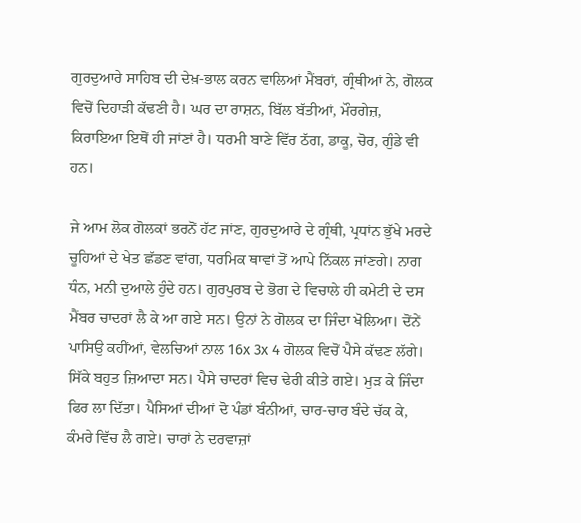ਗੁਰਦੁਆਰੇ ਸਾਹਿਬ ਦੀ ਦੇਖ਼-ਭਾਲ ਕਰਨ ਵਾਲਿਆਂ ਮੈਂਬਰਾਂ, ਗ੍ਰੰਥੀਆਂ ਨੇ, ਗੋਲਕ ਵਿਚੋਂ ਦਿਹਾੜੀ ਕੱਢਣੀ ਹੈ। ਘਰ ਦਾ ਰਾਸ਼ਨ, ਬਿੱਲ ਬੱਤੀਆਂ, ਮੌਰਗੇਜ਼, ਕਿਰਾਇਆ ਇਥੋਂ ਹੀ ਜਾਂਣਾਂ ਹੈ। ਧਰਮੀ ਬਾਣੇ ਵਿੱਰ ਠੱਗ, ਡਾਕੂ, ਚੋਰ, ਗੁੰਡੇ ਵੀ ਹਨ।

ਜੇ ਆਮ ਲੋਕ ਗੋਲਕਾਂ ਭਰਨੋਂ ਹੱਟ ਜਾਂਣ, ਗੁਰਦੁਆਰੇ ਦੇ ਗ੍ਰੰਥੀ, ਪ੍ਰਧਾਂਨ ਭੁੱਖੇ ਮਰਦੇ ਚੂਹਿਆਂ ਦੇ ਖੇਤ ਛੱਡਣ ਵਾਂਗ, ਧਰਮਿਕ ਥਾਵਾਂ ਤੋਂ ਆਪੇ ਨਿੱਕਲ ਜਾਂਣਗੇ। ਨਾਗ ਧੰਨ, ਮਨੀ ਦੁਆਲੇ ਹੁੰਦੇ ਹਨ। ਗੁਰਪੁਰਬ ਦੇ ਭੋਗ ਦੇ ਵਿਚਾਲੇ ਹੀ ਕਮੇਟੀ ਦੇ ਦਸ ਮੈਂਬਰ ਚਾਦਰਾਂ ਲੈ ਕੇ ਆ ਗਏ ਸਨ। ਉਨਾਂ ਨੇ ਗੋਲਕ ਦਾ ਜਿੰਦਾ ਖੋਲਿਆ। ਦੋਂਨੇਂ ਪਾਸਿਉ ਕਹੀਂਆਂ, ਵੇਲਚਿਆਂ ਨਾਲ 16x 3x 4 ਗੋਲਕ ਵਿਚੋਂ ਪੈਸੇ ਕੱਢਣ ਲੱਗੇ। ਸਿੱਕੇ ਬਹੁਤ ਜ਼ਿਆਦਾ ਸਨ। ਪੈਸੇ ਚਾਦਰਾਂ ਵਿਚ ਢੇਰੀ ਕੀਤੇ ਗਏ। ਮੁੜ ਕੇ ਜਿੰਦਾ ਫਿਰ ਲਾ ਦਿੱਤਾ। ਪੈਸਿਆਂ ਦੀਆਂ ਦੋ ਪੰਡਾਂ ਬੰਨੀਆਂ, ਚਾਰ-ਚਾਰ ਬੰਦੇ ਚੱਕ ਕੇ, ਕੰਮਰੇ ਵਿੱਚ ਲੈ ਗਏ। ਚਾਰਾਂ ਨੇ ਦਰਵਾਜ਼ਾਂ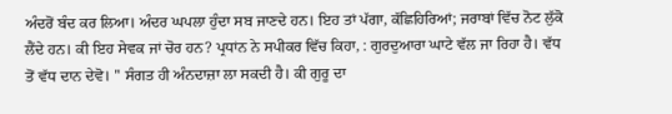ਅੰਦਰੋਂ ਬੰਦ ਕਰ ਲਿਆ। ਅੰਦਰ ਘਪਲਾ ਹੁੰਦਾ ਸਬ ਜਾਣਦੇ ਹਨ। ਇਹ ਤਾਂ ਪੱਗਾ, ਕੱਛਿਹਿਰਿਆਂ; ਜਰਾਬਾਂ ਵਿੱਚ ਨੋਟ ਲੁੱਕੋ ਲੈਂਦੇ ਹਨ। ਕੀ ਇਹ ਸੇਵਕ ਜਾਂ ਚੋਰ ਹਨ? ਪ੍ਰਧਾਂਨ ਨੇ ਸਪੀਕਰ ਵਿੱਚ ਕਿਹਾ, : ਗੁਰਦੁਆਰਾ ਘਾਟੇ ਵੱਲ ਜਾ ਰਿਹਾ ਹੈ। ਵੱਧ ਤੋਂ ਵੱਧ ਦਾਨ ਦੇਵੋ। " ਸੰਗਤ ਹੀ ਅੰਨਦਾਜ਼ਾ ਲਾ ਸਕਦੀ ਹੈ। ਕੀ ਗੁਰੂ ਦਾ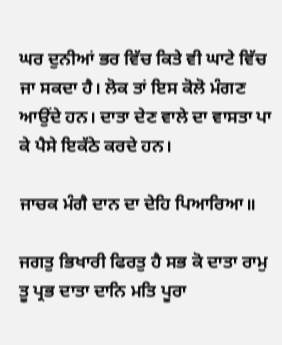ਘਰ ਦੁਨੀਆਂ ਭਰ ਵਿੱਚ ਕਿਤੇ ਵੀ ਘਾਟੇ ਵਿੱਚ ਜਾ ਸਕਦਾ ਹੈ। ਲੋਕ ਤਾਂ ਇਸ ਕੋਲੋ ਮੰਗਣ ਆਉਂਦੇ ਹਨ। ਦਾਤਾ ਦੇਣ ਵਾਲੇ ਦਾ ਵਾਸਤਾ ਪਾ ਕੇ ਪੈਸੇ ਇਕੱਠੇ ਕਰਦੇ ਹਨ।

ਜਾਚਕ ਮੰਗੈ ਦਾਨ ਦਾ ਦੇਹਿ ਪਿਆਰਿਆ॥

ਜਗਤੁ ਭਿਖਾਰੀ ਫਿਰਤੁ ਹੈ ਸਭ ਕੋ ਦਾਤਾ ਰਾਮੁ
ਤੂ ਪ੍ਰਭ ਦਾਤਾ ਦਾਨਿ ਮਤਿ ਪੂਰਾ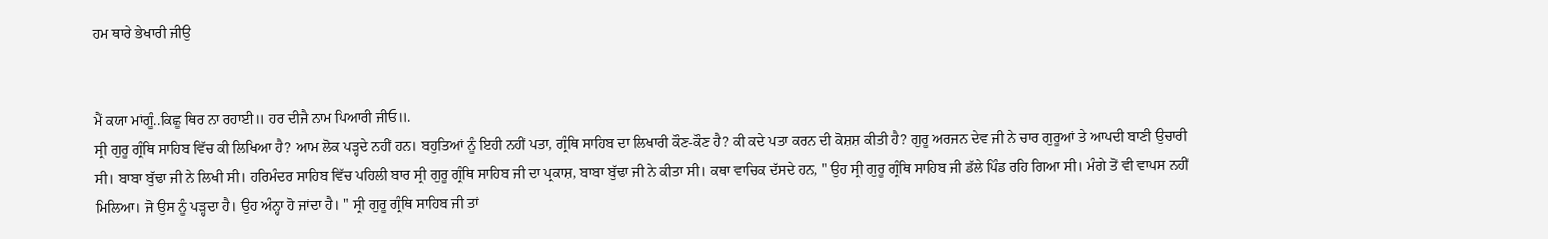ਹਮ ਥਾਰੇ ਭੇਖਾਰੀ ਜੀਉ


ਮੈਂ ਕਯਾ ਮਾਂਗੂੰ..ਕਿਛੂ ਥਿਰ ਨਾ ਰਹਾਈ॥ ਹਰ ਦੀਜੈ ਨਾਮ ਪਿਆਰੀ ਜੀਓ॥.
ਸ੍ਰੀ ਗੁਰੂ ਗ੍ਰੰਥਿ ਸਾਹਿਬ ਵਿੱਚ ਕੀ ਲਿਖਿਆ ਹੈ? ਆਮ ਲੋਕ ਪੜ੍ਹਦੇ ਨਹੀਂ ਹਨ। ਬਹੁਤਿਆਂ ਨੂੰ ਇਹੀ ਨਹੀਂ ਪਤਾ, ਗ੍ਰੰਥਿ ਸਾਹਿਬ ਦਾ ਲਿਖਾਰੀ ਕੌਣ-ਕੌਣ ਹੈ? ਕੀ ਕਦੇ ਪਤਾ ਕਰਨ ਦੀ ਕੋਸ਼ਸ਼ ਕੀਤੀ ਹੈ? ਗੁਰੂ ਅਰਜਨ ਦੇਵ ਜੀ ਨੇ ਚਾਰ ਗੁਰੂਆਂ ਤੇ ਆਪਦੀ ਬਾਣੀ ਉਚਾਰੀ ਸੀ। ਬਾਬਾ ਬੁੱਢਾ ਜੀ ਨੇ ਲਿਖੀ ਸੀ। ਹਰਿਮੰਦਰ ਸਾਹਿਬ ਵਿੱਚ ਪਹਿਲੀ ਬਾਰ ਸ੍ਰੀ ਗੁਰੂ ਗ੍ਰੰਥਿ ਸਾਹਿਬ ਜੀ ਦਾ ਪ੍ਰਕਾਸ਼, ਬਾਬਾ ਬੁੱਢਾ ਜੀ ਨੇ ਕੀਤਾ ਸੀ। ਕਥਾ ਵਾਚਿਕ ਦੱਸਦੇ ਹਨ, " ਉਹ ਸ੍ਰੀ ਗੁਰੂ ਗ੍ਰੰਥਿ ਸਾਹਿਬ ਜੀ ਡੱਲੇ ਪਿੰਡ ਰਹਿ ਗਿਆ ਸੀ। ਮੰਗੇ ਤੋਂ ਵੀ ਵਾਪਸ ਨਹੀਂ ਮਿਲਿਆ। ਜੋ ਉਸ ਨੂੰ ਪੜ੍ਹਦਾ ਹੈ। ਉਹ ਅੰਨ੍ਹਾ ਹੋ ਜਾਂਦਾ ਹੈ। " ਸ੍ਰੀ ਗੁਰੂ ਗ੍ਰੰਥਿ ਸਾਹਿਬ ਜੀ ਤਾਂ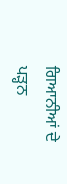ਗਿਆਨੀਆਂ ਦੇ ਪੜ੍ਹਨ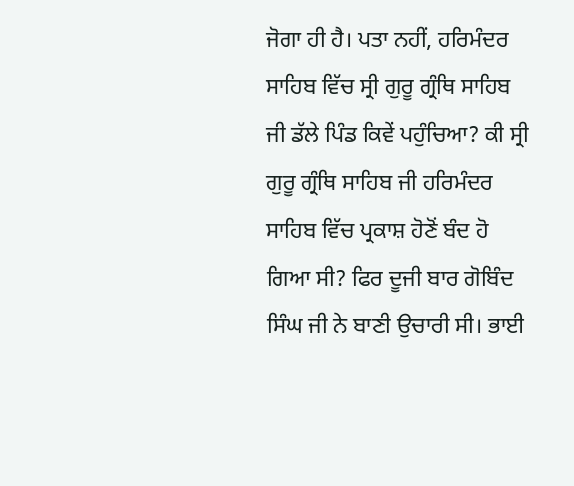ਜੋਗਾ ਹੀ ਹੈ। ਪਤਾ ਨਹੀਂ, ਹਰਿਮੰਦਰ ਸਾਹਿਬ ਵਿੱਚ ਸ੍ਰੀ ਗੁਰੂ ਗ੍ਰੰਥਿ ਸਾਹਿਬ ਜੀ ਡੱਲੇ ਪਿੰਡ ਕਿਵੇਂ ਪਹੁੰਚਿਆ? ਕੀ ਸ੍ਰੀ ਗੁਰੂ ਗ੍ਰੰਥਿ ਸਾਹਿਬ ਜੀ ਹਰਿਮੰਦਰ ਸਾਹਿਬ ਵਿੱਚ ਪ੍ਰਕਾਸ਼ ਹੋਣੋਂ ਬੰਦ ਹੋ ਗਿਆ ਸੀ? ਫਿਰ ਦੂਜੀ ਬਾਰ ਗੋਬਿੰਦ ਸਿੰਘ ਜੀ ਨੇ ਬਾਣੀ ਉਚਾਰੀ ਸੀ। ਭਾਈ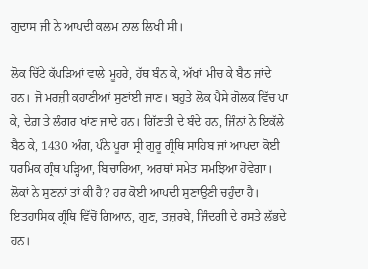ਗੁਦਾਸ ਜੀ ਨੇ ਆਪਦੀ ਕਲਮ ਨਾਲ ਲਿਖੀ ਸੀ।

ਲੋਕ ਚਿੱਟੇ ਕੱਪੜਿਆਂ ਵਾਲੇ ਮੂਹਰੇ, ਹੱਥ ਬੰਨ ਕੇ, ਅੱਖਾਂ ਮੀਚ ਕੇ ਬੈਠ ਜਾਂਦੇ ਹਨ। ਜੋ ਮਰਜ਼ੀ ਕਹਾਣੀਆਂ ਸੁਣਾਂਈ ਜਾਣ। ਬਹੁਤੇ ਲੋਕ ਪੈਸੇ ਗੋਲਕ ਵਿੱਚ ਪਾ ਕੇ, ਦੇਗ਼ ਤੇ ਲੰਗਰ ਖਾਂਣ ਜਾਦੇ ਹਨ। ਗਿੱਣਤੀ ਦੇ ਬੰਦੇ ਹਨ, ਜਿੰਨਾਂ ਨੇ ਇਕੱਲੇ ਬੈਠ ਕੇ, 1430 ਅੰਗ, ਪੰਨੇ ਪੂਰਾ ਸ੍ਰੀ ਗੁਰੂ ਗ੍ਰੰਥਿ ਸਾਹਿਬ ਜਾਂ ਆਪਦਾ ਕੋਈ ਧਰਮਿਕ ਗ੍ਰੰਥ ਪੜ੍ਹਿਆ, ਬਿਚਾਰਿਆ, ਅਰਥਾਂ ਸਮੇਤ ਸਮਝਿਆ ਹੋਵੇਗਾ। ਲੋਕਾਂ ਨੇ ਸੁਣਨਾਂ ਤਾਂ ਕੀ ਹੈ? ਹਰ ਕੋਈ ਆਪਦੀ ਸੁਣਾਉਣੀ ਚਹੁੰਦਾ ਹੈ। ਇਤਹਾਸਿਕ ਗ੍ਰੰਥਿ ਵਿੱਚੋਂ ਗਿਆਨ, ਗੁਣ, ਤਜ਼ਰਬੇ, ਜਿੰਦਗੀ ਦੇ ਰਸਤੇ ਲੱਭਦੇ ਹਨ।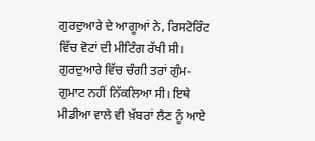ਗੁਰਦੁਆਰੇ ਦੇ ਆਗੂਆਂ ਨੇ, ਰਿਸਟੋਰਿੰਟ ਵਿੱਚ ਵੋਟਾਂ ਦੀ ਮੀਟਿੰਗ ਰੱਖੀ ਸੀ। ਗੁਰਦੁਆਰੇ ਵਿੱਚ ਚੰਗੀ ਤਰਾਂ ਗੁੰਮ-ਗੁਮਾਟ ਨਹੀਂ ਨਿੱਕਲਿਆ ਸੀ। ਇਥੇ ਮੀਡੀਆ ਵਾਲੇ ਵੀ ਖ਼ੱਬਰਾਂ ਲੈਣ ਨੂੰ ਆਏ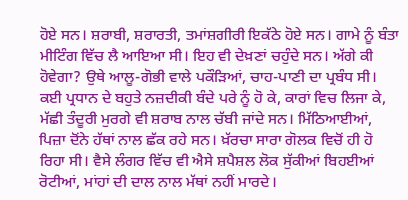ਹੋਏ ਸਨ। ਸ਼ਰਾਬੀ, ਸ਼ਰਾਰਤੀ, ਤਮਾਂਸ਼ਗੀਰੀ ਇਕੱਠੇ ਹੋਏ ਸਨ। ਗਾਮੇ ਨੂੰ ਬੰਤਾ ਮੀਟਿੰਗ ਵਿੱਚ ਲੈ ਆਇਆ ਸੀ। ਇਹ ਵੀ ਦੇਖ਼ਣਾਂ ਚਹੁੰਦੇ ਸਨ। ਅੱਗੇ ਕੀ ਹੋਵੇਗਾ? ਉਥੇ ਆਲੂ-ਗੋਭੀ ਵਾਲੇ ਪਕੌੜਿਆਂ, ਚਾਹ-ਪਾਣੀ ਦਾ ਪ੍ਰਬੰਧ ਸੀ। ਕਈ ਪ੍ਰਧਾਨ ਦੇ ਬਹੁਤੇ ਨਜ਼ਦੀਕੀ ਬੰਦੇ ਪਰੇ ਨੂੰ ਹੋ ਕੇ, ਕਾਰਾਂ ਵਿਚ ਲਿਜਾ ਕੇ, ਮੱਛੀ ਤੰਦੂਰੀ ਮੁਰਗੇ ਵੀ ਸ਼ਰਾਬ ਨਾਲ ਚੱਬੀ ਜਾਂਦੇ ਸਨ। ਮਿੱਠਿਆਈਆਂ, ਪਿਜ਼ਾ ਦੋਂਨੇ ਹੱਥਾਂ ਨਾਲ ਛੱਕ ਰਹੇ ਸਨ। ਖ਼ੱਰਚਾ ਸਾਰਾ ਗੋਲਕ ਵਿਚੋਂ ਹੀ ਹੋ ਰਿਹਾ ਸੀ। ਵੈਸੇ ਲੰਗਰ ਵਿੱਚ ਵੀ ਐਸੇ ਸ਼ਪੈਸ਼ਲ ਲੋਕ ਸੁੱਕੀਆਂ ਬਿਹਈਆਂ ਰੋਟੀਆਂ, ਮਾਂਹਾਂ ਦੀ ਦਾਲ ਨਾਲ ਮੱਥਾਂ ਨਹੀਂ ਮਾਰਦੇ।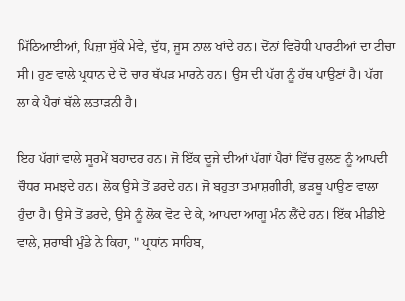ਮਿੱਠਿਆਈਆਂ, ਪਿਜ਼ਾ ਸੁੱਕੇ ਮੇਵੇ, ਦੁੱਧ, ਜੂਸ ਨਾਲ ਖਾਂਦੇ ਹਨ। ਦੋਂਨਾਂ ਵਿਰੋਧੀ ਪਾਰਟੀਆਂ ਦਾ ਟੀਚਾ ਸੀ। ਹੁਣ ਵਾਲੇ ਪ੍ਰਧਾਨ ਦੇ ਦੋ ਚਾਰ ਥੱਪੜ ਮਾਰਨੇ ਹਨ। ਉਸ ਦੀ ਪੱਗ ਨੂੰ ਹੱਥ ਪਾਉਣਾਂ ਹੈ। ਪੱਗ ਲਾ ਕੇ ਪੈਰਾਂ ਥੱਲੇ ਲਤਾੜਨੀ ਹੈ।

ਇਹ ਪੱਗਾਂ ਵਾਲੇ ਸੂਰਮੇਂ ਬਹਾਦਰ ਹਨ। ਜੋ ਇੱਕ ਦੂਜੇ ਦੀਆਂ ਪੱਗਾਂ ਪੈਰਾਂ ਵਿੱਚ ਰੁਲਣ ਨੂੰ ਆਪਦੀ ਚੌਧਰ ਸਮਝਦੇ ਹਨ। ਲੋਕ ਉਸੇ ਤੋਂ ਡਰਦੇ ਹਨ। ਜੋ ਬਹੁਤਾ ਤਮਾਸ਼ਗੀਰੀ, ਭੜਥੂ ਪਾਉਣ ਵਾਲਾ ਹੁੰਦਾ ਹੈ। ਉਸੇ ਤੋਂ ਡਰਦੇ, ਉਸੇ ਨੂੰ ਲੋਕ ਵੋਟ ਦੇ ਕੇ, ਆਪਦਾ ਆਗੂ ਮੰਨ ਲੈਂਦੇ ਹਨ। ਇੱਕ ਮੀਡੀਏ ਵਾਲੇ, ਸ਼ਰਾਬੀ ਮੁੰਡੇ ਨੇ ਕਿਹਾ, " ਪ੍ਰਧਾਂਨ ਸਾਹਿਬ,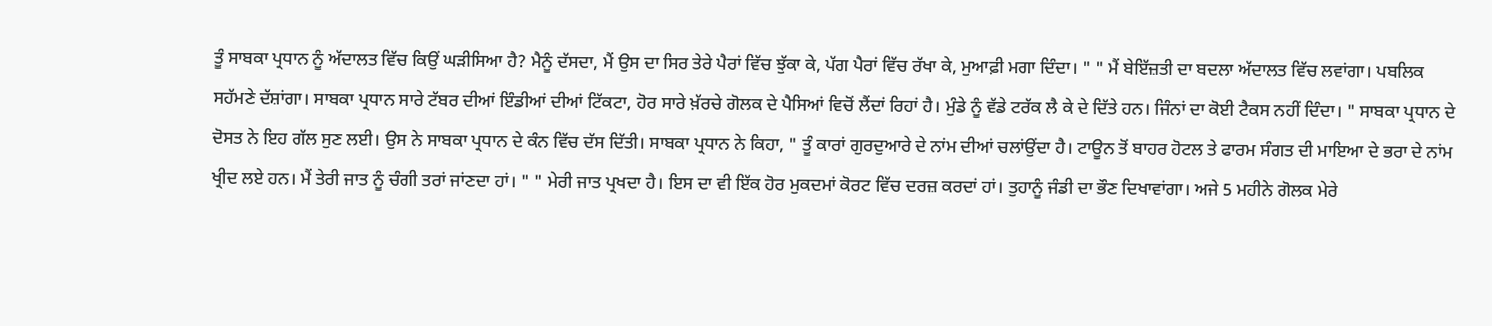ਤੂੰ ਸਾਬਕਾ ਪ੍ਰਧਾਨ ਨੂੰ ਅੱਦਾਲਤ ਵਿੱਚ ਕਿਉਂ ਘੜੀਸਿਆ ਹੈ? ਮੈਨੂੰ ਦੱਸਦਾ, ਮੈਂ ਉਸ ਦਾ ਸਿਰ ਤੇਰੇ ਪੈਰਾਂ ਵਿੱਚ ਝੁੱਕਾ ਕੇ, ਪੱਗ ਪੈਰਾਂ ਵਿੱਚ ਰੱਖਾ ਕੇ, ਮੁਆਫ਼ੀ ਮਗਾ ਦਿੰਦਾ। " " ਮੈਂ ਬੇਇੱਜ਼ਤੀ ਦਾ ਬਦਲਾ ਅੱਦਾਲਤ ਵਿੱਚ ਲਵਾਂਗਾ। ਪਬਲਿਕ ਸਹੱਮਣੇ ਦੱਸ਼ਾਂਗਾ। ਸਾਬਕਾ ਪ੍ਰਧਾਨ ਸਾਰੇ ਟੱਬਰ ਦੀਆਂ ਇੰਡੀਆਂ ਦੀਆਂ ਟਿੱਕਟਾ, ਹੋਰ ਸਾਰੇ ਖ਼ੱਰਚੇ ਗੋਲਕ ਦੇ ਪੈਸਿਆਂ ਵਿਚੋਂ ਲੈਂਦਾਂ ਰਿਹਾਂ ਹੈ। ਮੁੰਡੇ ਨੂੰ ਵੱਡੇ ਟਰੱਕ ਲੈ ਕੇ ਦੇ ਦਿੱਤੇ ਹਨ। ਜਿੰਨਾਂ ਦਾ ਕੋਈ ਟੈਕਸ ਨਹੀਂ ਦਿੰਦਾ। " ਸਾਬਕਾ ਪ੍ਰਧਾਨ ਦੇ ਦੋਸਤ ਨੇ ਇਹ ਗੱਲ ਸੁਣ ਲਈ। ਉਸ ਨੇ ਸਾਬਕਾ ਪ੍ਰਧਾਨ ਦੇ ਕੰਨ ਵਿੱਚ ਦੱਸ ਦਿੱਤੀ। ਸਾਬਕਾ ਪ੍ਰਧਾਨ ਨੇ ਕਿਹਾ, " ਤੂੰ ਕਾਰਾਂ ਗੁਰਦੁਆਰੇ ਦੇ ਨਾਂਮ ਦੀਆਂ ਚਲਾਂਉਂਦਾ ਹੈ। ਟਾਊਨ ਤੋਂ ਬਾਹਰ ਹੋਟਲ ਤੇ ਫਾਰਮ ਸੰਗਤ ਦੀ ਮਾਇਆ ਦੇ ਭਰਾ ਦੇ ਨਾਂਮ ਖ੍ਰੀਦ ਲਏ ਹਨ। ਮੈਂ ਤੇਰੀ ਜਾਤ ਨੂੰ ਚੰਗੀ ਤਰਾਂ ਜਾਂਣਦਾ ਹਾਂ। " " ਮੇਰੀ ਜਾਤ ਪ੍ਰਖਦਾ ਹੈ। ਇਸ ਦਾ ਵੀ ਇੱਕ ਹੋਰ ਮੁਕਦਮਾਂ ਕੋਰਟ ਵਿੱਚ ਦਰਜ਼ ਕਰਦਾਂ ਹਾਂ। ਤੁਹਾਨੂੰ ਜੰਡੀ ਦਾ ਭੌਣ ਦਿਖਾਵਾਂਗਾ। ਅਜੇ 5 ਮਹੀਨੇ ਗੋਲਕ ਮੇਰੇ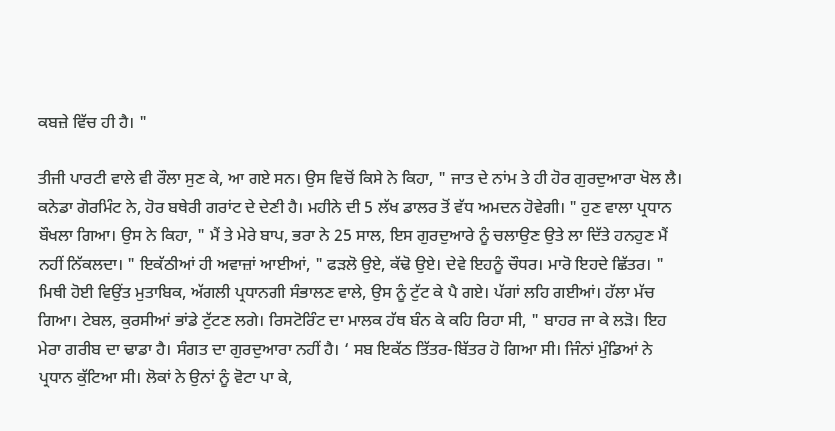ਕਬਜ਼ੇ ਵਿੱਚ ਹੀ ਹੈ। "

ਤੀਜੀ ਪਾਰਟੀ ਵਾਲੇ ਵੀ ਰੌਲਾ ਸੁਣ ਕੇ, ਆ ਗਏ ਸਨ। ਉਸ ਵਿਚੋਂ ਕਿਸੇ ਨੇ ਕਿਹਾ, " ਜਾਤ ਦੇ ਨਾਂਮ ਤੇ ਹੀ ਹੋਰ ਗੁਰਦੁਆਰਾ ਖੋਲ ਲੈ। ਕਨੇਡਾ ਗੋਰਮਿੰਟ ਨੇ, ਹੋਰ ਬਥੇਰੀ ਗਰਾਂਟ ਦੇ ਦੇਣੀ ਹੈ। ਮਹੀਨੇ ਦੀ 5 ਲੱਖ ਡਾਲਰ ਤੋਂ ਵੱਧ ਅਮਦਨ ਹੋਵੇਗੀ। " ਹੁਣ ਵਾਲਾ ਪ੍ਰਧਾਨ ਬੌਖਲਾ ਗਿਆ। ਉਸ ਨੇ ਕਿਹਾ, " ਮੈਂ ਤੇ ਮੇਰੇ ਬਾਪ, ਭਰਾ ਨੇ 25 ਸਾਲ, ਇਸ ਗੁਰਦੁਆਰੇ ਨੂੰ ਚਲਾਉਣ ਉਤੇ ਲਾ ਦਿੱਤੇ ਹਨਹੁਣ ਮੈਂ ਨਹੀਂ ਨਿੱਕਲਦਾ। " ਇਕੱਠੀਆਂ ਹੀ ਅਵਾਜ਼ਾਂ ਆਈਆਂ, " ਫੜਲੋ ਉਏ, ਕੱਢੋ ਉਏ। ਦੇਵੇ ਇਹਨੂੰ ਚੌਧਰ। ਮਾਰੋ ਇਹਦੇ ਛਿੱਤਰ। " ਮਿਥੀ ਹੋਈ ਵਿਉਂਤ ਮੁਤਾਬਿਕ, ਅੱਗਲੀ ਪ੍ਰਧਾਨਗੀ ਸੰਭਾਲਣ ਵਾਲੇ, ਉਸ ਨੂੰ ਟੁੱਟ ਕੇ ਪੈ ਗਏ। ਪੱਗਾਂ ਲਹਿ ਗਈਆਂ। ਹੱਲਾ ਮੱਚ ਗਿਆ। ਟੇਬਲ, ਕੁਰਸੀਆਂ ਭਾਂਡੇ ਟੁੱਟਣ ਲਗੇ। ਰਿਸਟੋਰਿੰਟ ਦਾ ਮਾਲਕ ਹੱਥ ਬੰਨ ਕੇ ਕਹਿ ਰਿਹਾ ਸੀ, " ਬਾਹਰ ਜਾ ਕੇ ਲੜੋ। ਇਹ ਮੇਰਾ ਗਰੀਬ ਦਾ ਢਾਡਾ ਹੈ। ਸੰਗਤ ਦਾ ਗੁਰਦੁਆਰਾ ਨਹੀਂ ਹੈ। ‘ ਸਬ ਇਕੱਠ ਤਿੱਤਰ-ਬਿੱਤਰ ਹੋ ਗਿਆ ਸੀ। ਜਿੰਨਾਂ ਮੁੰਡਿਆਂ ਨੇ ਪ੍ਰਧਾਨ ਕੁੱਟਿਆ ਸੀ। ਲੋਕਾਂ ਨੇ ਉਨਾਂ ਨੂੰ ਵੋਟਾ ਪਾ ਕੇ,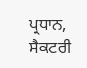ਪ੍ਰਧਾਨ, ਸੈਕਟਰੀ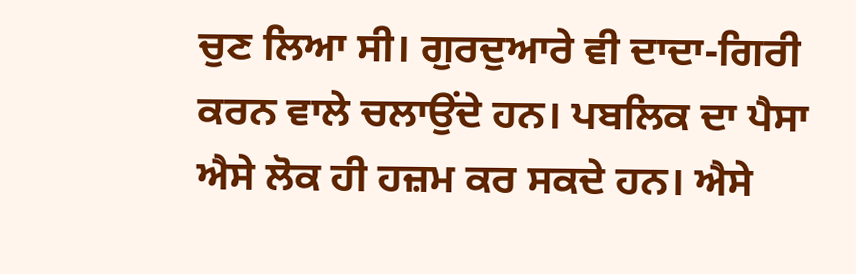ਚੁਣ ਲਿਆ ਸੀ। ਗੁਰਦੁਆਰੇ ਵੀ ਦਾਦਾ-ਗਿਰੀ ਕਰਨ ਵਾਲੇ ਚਲਾਉਂਦੇ ਹਨ। ਪਬਲਿਕ ਦਾ ਪੈਸਾ ਐਸੇ ਲੋਕ ਹੀ ਹਜ਼ਮ ਕਰ ਸਕਦੇ ਹਨ। ਐਸੇ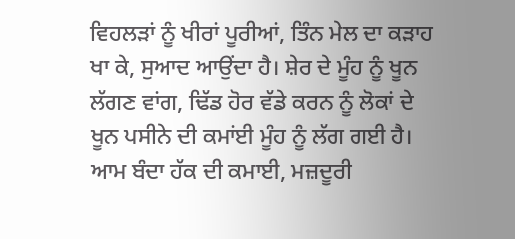ਵਿਹਲੜਾਂ ਨੂੰ ਖੀਰਾਂ ਪੂਰੀਆਂ, ਤਿੰਨ ਮੇਲ ਦਾ ਕੜਾਹ ਖਾ ਕੇ, ਸੁਆਦ ਆਉਂਦਾ ਹੈ। ਸ਼ੇਰ ਦੇ ਮੂੰਹ ਨੂੰ ਖੂਨ ਲੱਗਣ ਵਾਂਗ, ਢਿੱਡ ਹੋਰ ਵੱਡੇ ਕਰਨ ਨੂੰ ਲੋਕਾਂ ਦੇ ਖੂਨ ਪਸੀਨੇ ਦੀ ਕਮਾਂਈ ਮੂੰਹ ਨੂੰ ਲੱਗ ਗਈ ਹੈ। ਆਮ ਬੰਦਾ ਹੱਕ ਦੀ ਕਮਾਈ, ਮਜ਼ਦੂਰੀ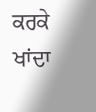ਕਰਕੇ ਖਾਂਦਾ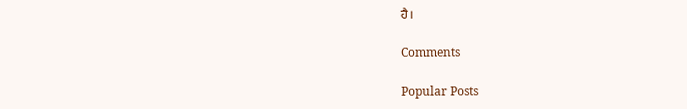ਹੈ।

Comments

Popular Posts